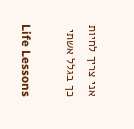אני צריך לחיות כך בגלל אשתי

Life Lessons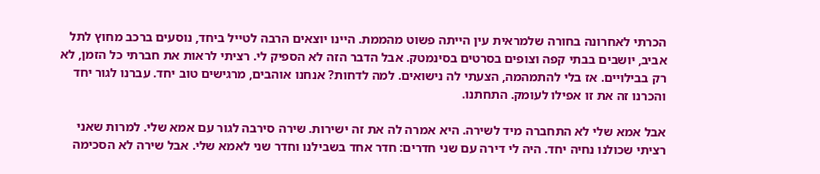הכרתי לאחרונה בחורה שלמראית עין הייתה פשוט מהממת. היינו יוצאים הרבה לטייל ביחד, נוסעים ברכב מחוץ לתל אביב, יושבים בבתי קפה וצופים בסרטים בסינמטק. אבל הדבר הזה לא הספיק לי. רציתי לראות את חברתי כל הזמן, לא רק בבילויים. אז בלי להתמהמה, הצעתי לה נישואים. למה לדחות? אנחנו אוהבים, מרגישים טוב יחד. עברנו לגור יחד והכרנו זה את זו אפילו לעומק. התחתנו.

אבל אמא שלי לא התחברה מיד לשירה. היא אמרה לה את זה ישירות. שירה סירבה לגור עם אמא שלי. למרות שאני רציתי שכולנו נחיה יחד. היה לי דירה עם שני חדרים: חדר אחד בשבילנו וחדר שני לאמא שלי. אבל שירה לא הסכימה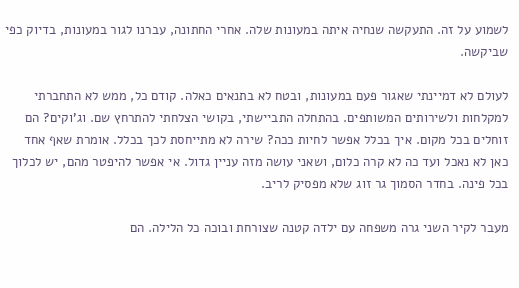לשמוע על זה. התעקשה שנחיה איתה במעונות שלה. אחרי החתונה, עברנו לגור במעונות, בדיוק כפי שביקשה.

לעולם לא דמיינתי שאגור פעם במעונות, ובטח לא בתנאים כאלה. קודם כל, ממש לא התחברתי למקלחות ולשירותים המשותפים. בהתחלה התביישתי, בקושי הצלחתי להתרחץ שם. וג’וקים? הם זוחלים בכל מקום. איך בכלל אפשר לחיות ככה? שירה לא מתייחסת לכך בכלל. אומרת שאף אחד כאן לא נאכל ועד כה לא קרה כלום, ושאני עושה מזה עניין גדול. אי אפשר להיפטר מהם, יש לכלוך בכל פינה. בחדר הסמוך גר זוג שלא מפסיק לריב.

מעבר לקיר השני גרה משפחה עם ילדה קטנה שצורחת ובוכה כל הלילה. הם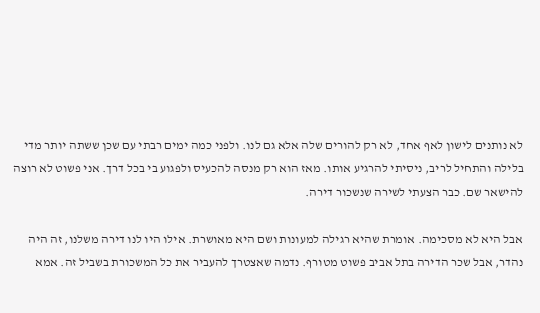לא נותנים לישון לאף אחד, לא רק להורים שלה אלא גם לנו. ולפני כמה ימים רבתי עם שכן ששתה יותר מדי בלילה והתחיל לריב, ניסיתי להרגיע אותו. מאז הוא רק מנסה להכעיס ולפגוע בי בכל דרך. אני פשוט לא רוצה להישאר שם. כבר הצעתי לשירה שנשכור דירה.

אבל היא לא מסכימה. אומרת שהיא רגילה למעונות ושם היא מאושרת. אילו היו לנו דירה משלנו, זה היה נהדר, אבל שכר הדירה בתל אביב פשוט מטורף. נדמה שאצטרך להעביר את כל המשכורת בשביל זה. אמא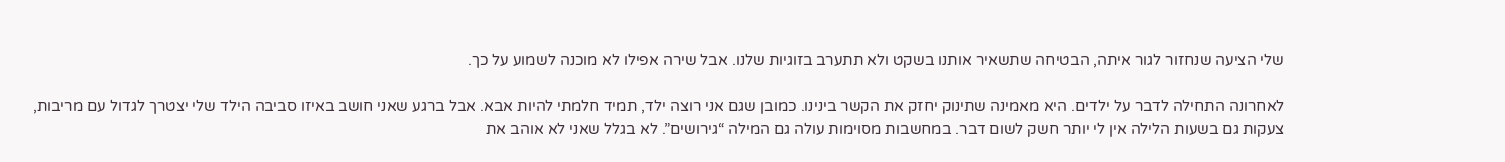שלי הציעה שנחזור לגור איתה, הבטיחה שתשאיר אותנו בשקט ולא תתערב בזוגיות שלנו. אבל שירה אפילו לא מוכנה לשמוע על כך.

לאחרונה התחילה לדבר על ילדים. היא מאמינה שתינוק יחזק את הקשר בינינו. כמובן שגם אני רוצה ילד, תמיד חלמתי להיות אבא. אבל ברגע שאני חושב באיזו סביבה הילד שלי יצטרך לגדול עם מריבות, צעקות גם בשעות הלילה אין לי יותר חשק לשום דבר. במחשבות מסוימות עולה גם המילה “גירושים”. לא בגלל שאני לא אוהב את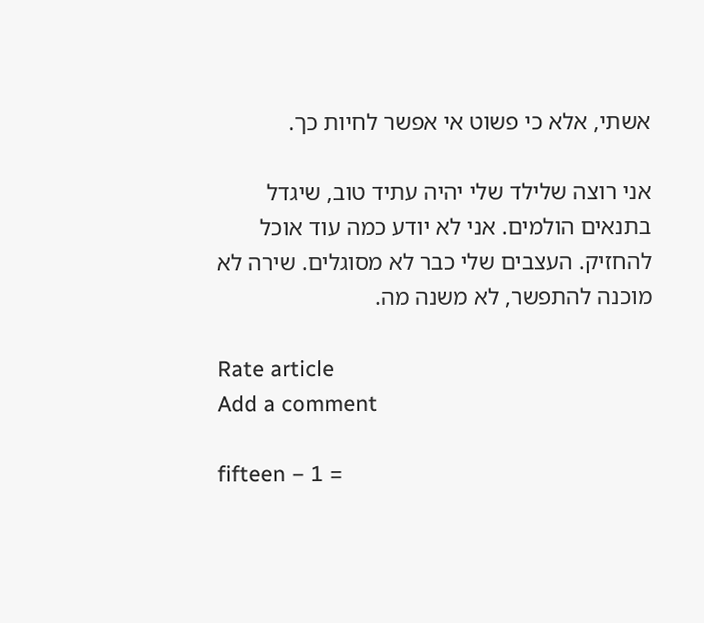אשתי, אלא כי פשוט אי אפשר לחיות כך.

אני רוצה שלילד שלי יהיה עתיד טוב, שיגדל בתנאים הולמים. אני לא יודע כמה עוד אוכל להחזיק. העצבים שלי כבר לא מסוגלים. שירה לא מוכנה להתפשר, לא משנה מה.

Rate article
Add a comment

fifteen − 1 =